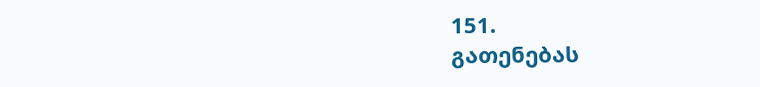151.
გათენებას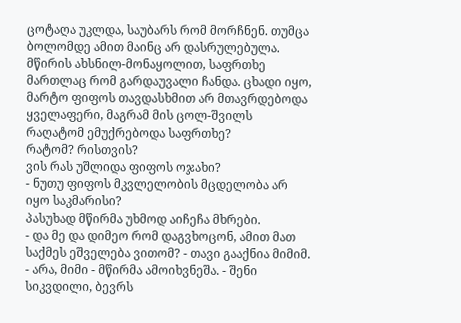ცოტაღა უკლდა, საუბარს რომ მორჩნენ. თუმცა ბოლომდე ამით მაინც არ დასრულებულა.
მწირის ახსნილ-მონაყოლით, საფრთხე მართლაც რომ გარდაუვალი ჩანდა. ცხადი იყო, მარტო ფიფოს თავდასხმით არ მთავრდებოდა ყველაფერი, მაგრამ მის ცოლ-შვილს რაღატომ ემუქრებოდა საფრთხე?
რატომ? რისთვის?
ვის რას უშლიდა ფიფოს ოჯახი?
- ნუთუ ფიფოს მკვლელობის მცდელობა არ იყო საკმარისი?
პასუხად მწირმა უხმოდ აიჩეჩა მხრები.
- და მე და დიმეო რომ დაგვხოცონ, ამით მათ საქმეს ეშველება ვითომ? - თავი გააქნია მიმიმ.
- არა, მიმი - მწირმა ამოიხვნეშა. - შენი სიკვდილი, ბევრს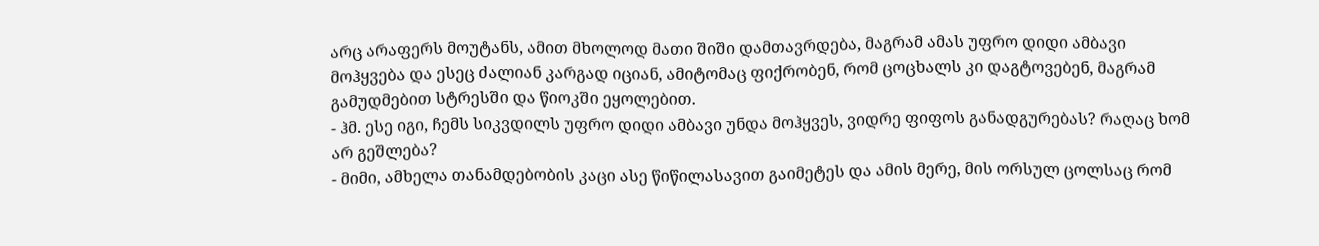არც არაფერს მოუტანს, ამით მხოლოდ მათი შიში დამთავრდება, მაგრამ ამას უფრო დიდი ამბავი მოჰყვება და ესეც ძალიან კარგად იციან, ამიტომაც ფიქრობენ, რომ ცოცხალს კი დაგტოვებენ, მაგრამ გამუდმებით სტრესში და წიოკში ეყოლებით.
- ჰმ. ესე იგი, ჩემს სიკვდილს უფრო დიდი ამბავი უნდა მოჰყვეს, ვიდრე ფიფოს განადგურებას? რაღაც ხომ არ გეშლება?
- მიმი, ამხელა თანამდებობის კაცი ასე წიწილასავით გაიმეტეს და ამის მერე, მის ორსულ ცოლსაც რომ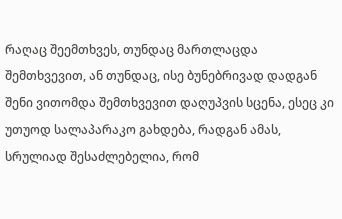რაღაც შეემთხვეს, თუნდაც მართლაცდა შემთხვევით, ან თუნდაც, ისე ბუნებრივად დადგან შენი ვითომდა შემთხვევით დაღუპვის სცენა, ესეც კი უთუოდ სალაპარაკო გახდება, რადგან ამას, სრულიად შესაძლებელია, რომ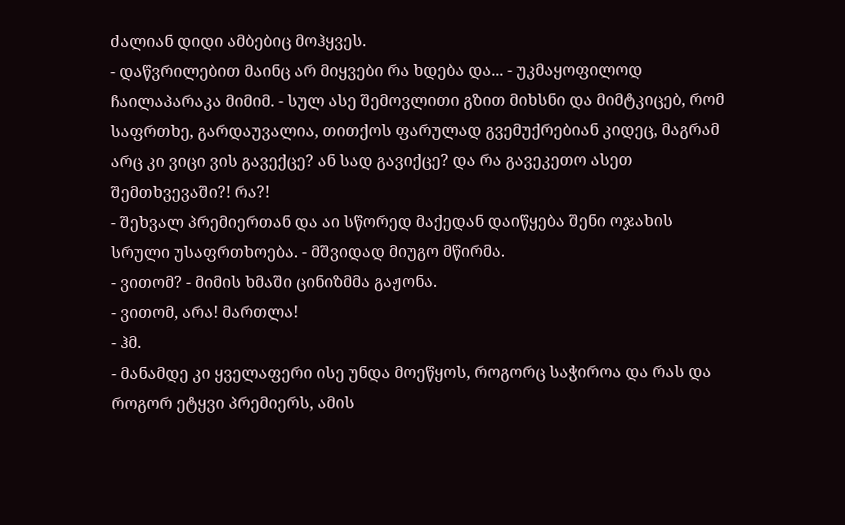ძალიან დიდი ამბებიც მოჰყვეს.
- დაწვრილებით მაინც არ მიყვები რა ხდება და... - უკმაყოფილოდ ჩაილაპარაკა მიმიმ. - სულ ასე შემოვლითი გზით მიხსნი და მიმტკიცებ, რომ საფრთხე, გარდაუვალია, თითქოს ფარულად გვემუქრებიან კიდეც, მაგრამ არც კი ვიცი ვის გავექცე? ან სად გავიქცე? და რა გავეკეთო ასეთ შემთხვევაში?! რა?!
- შეხვალ პრემიერთან და აი სწორედ მაქედან დაიწყება შენი ოჯახის სრული უსაფრთხოება. - მშვიდად მიუგო მწირმა.
- ვითომ? - მიმის ხმაში ცინიზმმა გაჟონა.
- ვითომ, არა! მართლა!
- ჰმ.
- მანამდე კი ყველაფერი ისე უნდა მოეწყოს, როგორც საჭიროა და რას და როგორ ეტყვი პრემიერს, ამის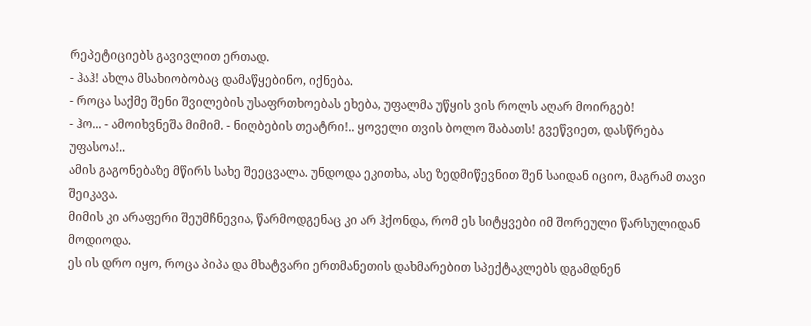რეპეტიციებს გავივლით ერთად.
- ჰაჰ! ახლა მსახიობობაც დამაწყებინო, იქნება.
- როცა საქმე შენი შვილების უსაფრთხოებას ეხება, უფალმა უწყის ვის როლს აღარ მოირგებ!
- ჰო... - ამოიხვნეშა მიმიმ. - ნიღბების თეატრი!.. ყოველი თვის ბოლო შაბათს! გვეწვიეთ, დასწრება უფასოა!..
ამის გაგონებაზე მწირს სახე შეეცვალა. უნდოდა ეკითხა, ასე ზედმიწევნით შენ საიდან იციო, მაგრამ თავი შეიკავა.
მიმის კი არაფერი შეუმჩნევია, წარმოდგენაც კი არ ჰქონდა, რომ ეს სიტყვები იმ შორეული წარსულიდან მოდიოდა.
ეს ის დრო იყო, როცა პიპა და მხატვარი ერთმანეთის დახმარებით სპექტაკლებს დგამდნენ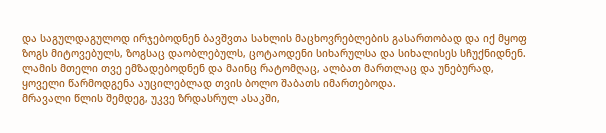და საგულდაგულოდ ირჯებოდნენ ბავშვთა სახლის მაცხოვრებლების გასართობად და იქ მყოფ ზოგს მიტოვებულს, ზოგსაც დაობლებულს, ცოტაოდენი სიხარულსა და სიხალისეს სჩუქნიდნენ.
ლამის მთელი თვე ემზადებოდნენ და მაინც რატომღაც, ალბათ მართლაც და უნებურად, ყოველი წარმოდგენა აუცილებლად თვის ბოლო შაბათს იმართებოდა.
მრავალი წლის შემდეგ, უკვე ზრდასრულ ასაკში,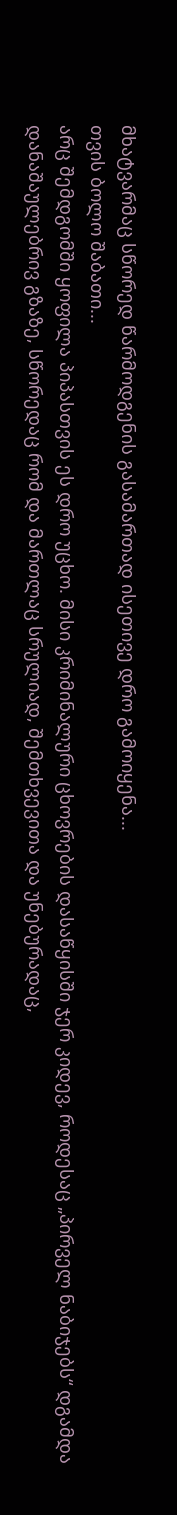მხატვარმაც სწორედ წარმოდგენის გასამართად ისეთივე დრო გამოიყენა...
თვის ბოლო შაბათი...
არც შემდგომში ყოფილა პიპასთვის ეს დრო უცხო. მისი კრიმინალური ცხოვრების დასაწყისში ჯერ კიდევ, როდესაც „პირველ ნაბიჯებს“ დგამდა დანაშაულებრივ გზაზე, სწორედაც რომ და მართლაც სრულიად, შემთხვევითა და უნებურადაც,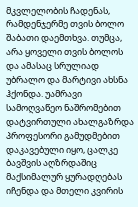მკვლელობის ჩადენას, რამდენჯერმე თვის ბოლო შაბათი დაემთხვა. თუმცა, არა ყოველი თვის ბოლოს და ამასაც სრულიად უბრალო და მარტივი ახსნა ჰქონდა. უამრავი სამოღვაწეო ნაშრომებით დატვირთული ახალგაზრდა პროფესორი გამუდმებით დაკავებული იყო, ცალკე ბავშვის აღზრდაშიც მაქსიმალურ ყურადღებას იჩენდა და მთელი კვირის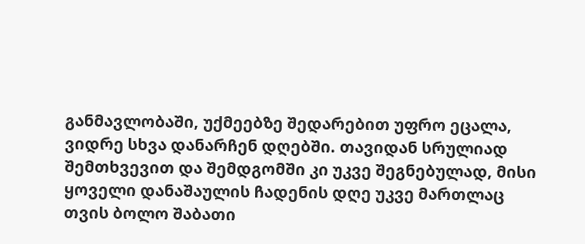განმავლობაში, უქმეებზე შედარებით უფრო ეცალა, ვიდრე სხვა დანარჩენ დღებში. თავიდან სრულიად შემთხვევით და შემდგომში კი უკვე შეგნებულად, მისი ყოველი დანაშაულის ჩადენის დღე უკვე მართლაც თვის ბოლო შაბათი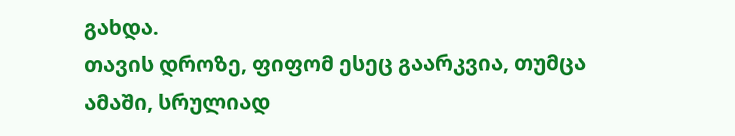გახდა.
თავის დროზე, ფიფომ ესეც გაარკვია, თუმცა ამაში, სრულიად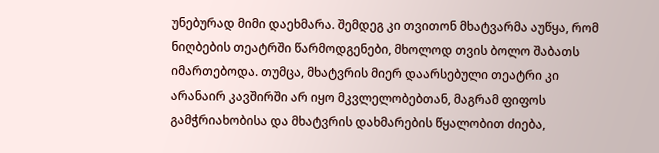უნებურად მიმი დაეხმარა. შემდეგ კი თვითონ მხატვარმა აუწყა, რომ ნიღბების თეატრში წარმოდგენები, მხოლოდ თვის ბოლო შაბათს იმართებოდა. თუმცა, მხატვრის მიერ დაარსებული თეატრი კი არანაირ კავშირში არ იყო მკვლელობებთან, მაგრამ ფიფოს გამჭრიახობისა და მხატვრის დახმარების წყალობით ძიება,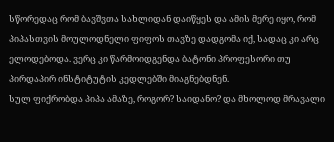სწორედაც რომ ბავშვთა სახლიდან დაიწყეს და ამის მერე იყო, რომ პიპასთვის მოულოდნელი ფიფოს თავზე დადგომა იქ, სადაც კი არც ელოდებოდა. ვერც კი წარმოიდგენდა ბატონი პროფესორი თუ პირდაპირ ინსტიტუტის კედლებში მიაგნებდნენ.
სულ ფიქრობდა პიპა ამაზე, როგორ? საიდანო? და მხოლოდ მრავალი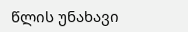წლის უნახავი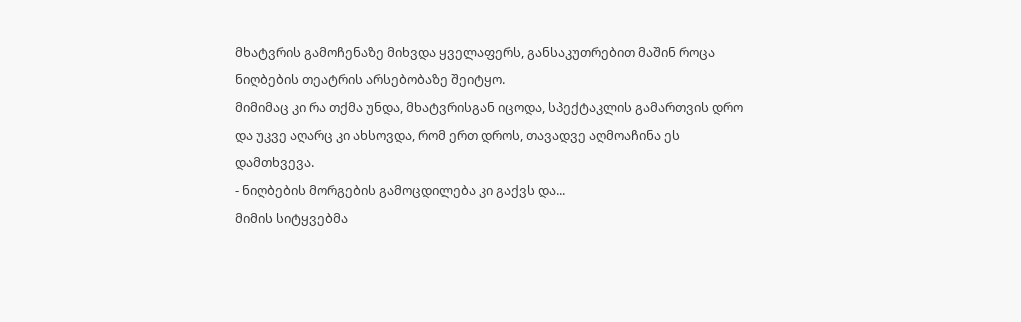მხატვრის გამოჩენაზე მიხვდა ყველაფერს, განსაკუთრებით მაშინ როცა ნიღბების თეატრის არსებობაზე შეიტყო.
მიმიმაც კი რა თქმა უნდა, მხატვრისგან იცოდა, სპექტაკლის გამართვის დრო და უკვე აღარც კი ახსოვდა, რომ ერთ დროს, თავადვე აღმოაჩინა ეს დამთხვევა.
- ნიღბების მორგების გამოცდილება კი გაქვს და...
მიმის სიტყვებმა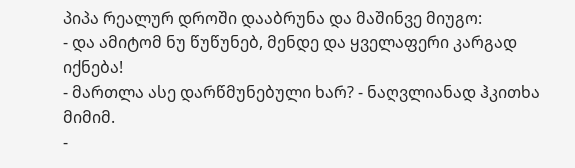პიპა რეალურ დროში დააბრუნა და მაშინვე მიუგო:
- და ამიტომ ნუ წუწუნებ, მენდე და ყველაფერი კარგად იქნება!
- მართლა ასე დარწმუნებული ხარ? - ნაღვლიანად ჰკითხა მიმიმ.
-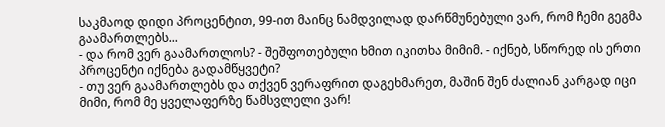საკმაოდ დიდი პროცენტით, 99-ით მაინც ნამდვილად დარწმუნებული ვარ, რომ ჩემი გეგმა გაამართლებს...
- და რომ ვერ გაამართლოს? - შეშფოთებული ხმით იკითხა მიმიმ. - იქნებ, სწორედ ის ერთი პროცენტი იქნება გადამწყვეტი?
- თუ ვერ გაამართლებს და თქვენ ვერაფრით დაგეხმარეთ, მაშინ შენ ძალიან კარგად იცი მიმი, რომ მე ყველაფერზე წამსვლელი ვარ!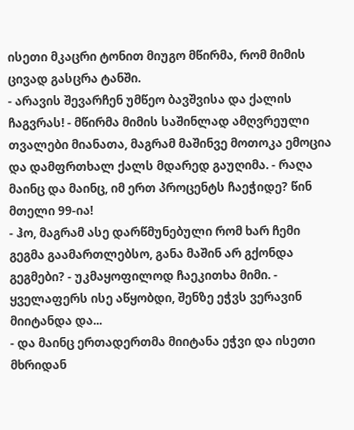ისეთი მკაცრი ტონით მიუგო მწირმა, რომ მიმის ცივად გასცრა ტანში.
- არავის შევარჩენ უმწეო ბავშვისა და ქალის ჩაგვრას! - მწირმა მიმის საშინლად ამღვრეული თვალები მიანათა, მაგრამ მაშინვე მოთოკა ემოცია და დამფრთხალ ქალს მდარედ გაუღიმა. - რაღა მაინც და მაინც, იმ ერთ პროცენტს ჩაეჭიდე? წინ მთელი 99-ია!
- ჰო, მაგრამ ასე დარწმუნებული რომ ხარ ჩემი გეგმა გაამართლებსო, განა მაშინ არ გქონდა გეგმები? - უკმაყოფილოდ ჩაეკითხა მიმი. - ყველაფერს ისე აწყობდი, შენზე ეჭვს ვერავინ მიიტანდა და...
- და მაინც ერთადერთმა მიიტანა ეჭვი და ისეთი მხრიდან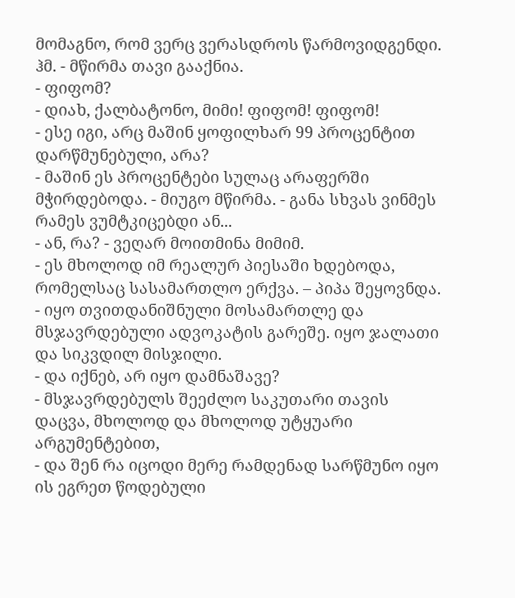მომაგნო, რომ ვერც ვერასდროს წარმოვიდგენდი. ჰმ. - მწირმა თავი გააქნია.
- ფიფომ?
- დიახ, ქალბატონო, მიმი! ფიფომ! ფიფომ!
- ესე იგი, არც მაშინ ყოფილხარ 99 პროცენტით დარწმუნებული, არა?
- მაშინ ეს პროცენტები სულაც არაფერში მჭირდებოდა. - მიუგო მწირმა. - განა სხვას ვინმეს რამეს ვუმტკიცებდი ან...
- ან, რა? - ვეღარ მოითმინა მიმიმ.
- ეს მხოლოდ იმ რეალურ პიესაში ხდებოდა, რომელსაც სასამართლო ერქვა. – პიპა შეყოვნდა. - იყო თვითდანიშნული მოსამართლე და მსჯავრდებული ადვოკატის გარეშე. იყო ჯალათი და სიკვდილ მისჯილი.
- და იქნებ, არ იყო დამნაშავე?
- მსჯავრდებულს შეეძლო საკუთარი თავის დაცვა, მხოლოდ და მხოლოდ უტყუარი არგუმენტებით,
- და შენ რა იცოდი მერე რამდენად სარწმუნო იყო ის ეგრეთ წოდებული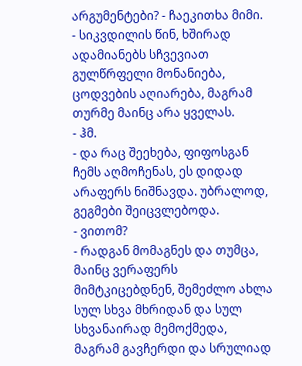არგუმენტები? - ჩაეკითხა მიმი.
- სიკვდილის წინ, ხშირად ადამიანებს სჩვევიათ გულწრფელი მონანიება, ცოდვების აღიარება, მაგრამ თურმე მაინც არა ყველას.
- ჰმ.
- და რაც შეეხება, ფიფოსგან ჩემს აღმოჩენას, ეს დიდად არაფერს ნიშნავდა. უბრალოდ, გეგმები შეიცვლებოდა.
- ვითომ?
- რადგან მომაგნეს და თუმცა, მაინც ვერაფერს მიმტკიცებდნენ, შემეძლო ახლა სულ სხვა მხრიდან და სულ სხვანაირად მემოქმედა, მაგრამ გავჩერდი და სრულიად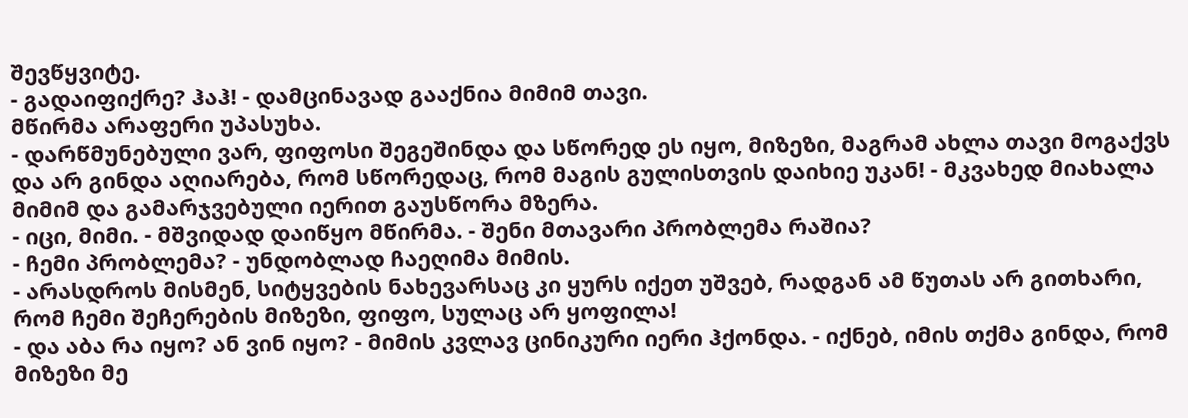შევწყვიტე.
- გადაიფიქრე? ჰაჰ! - დამცინავად გააქნია მიმიმ თავი.
მწირმა არაფერი უპასუხა.
- დარწმუნებული ვარ, ფიფოსი შეგეშინდა და სწორედ ეს იყო, მიზეზი, მაგრამ ახლა თავი მოგაქვს და არ გინდა აღიარება, რომ სწორედაც, რომ მაგის გულისთვის დაიხიე უკან! - მკვახედ მიახალა მიმიმ და გამარჯვებული იერით გაუსწორა მზერა.
- იცი, მიმი. - მშვიდად დაიწყო მწირმა. - შენი მთავარი პრობლემა რაშია?
- ჩემი პრობლემა? - უნდობლად ჩაეღიმა მიმის.
- არასდროს მისმენ, სიტყვების ნახევარსაც კი ყურს იქეთ უშვებ, რადგან ამ წუთას არ გითხარი, რომ ჩემი შეჩერების მიზეზი, ფიფო, სულაც არ ყოფილა!
- და აბა რა იყო? ან ვინ იყო? - მიმის კვლავ ცინიკური იერი ჰქონდა. - იქნებ, იმის თქმა გინდა, რომ მიზეზი მე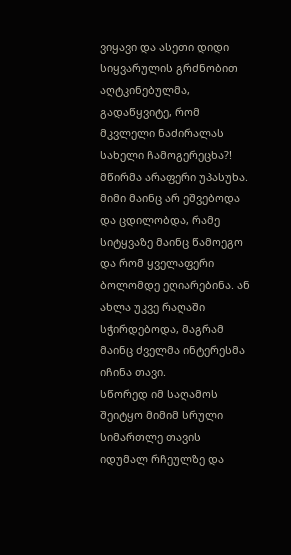ვიყავი და ასეთი დიდი სიყვარულის გრძნობით აღტკინებულმა, გადაწყვიტე, რომ მკვლელი ნაძირალას სახელი ჩამოგერეცხა?!
მწირმა არაფერი უპასუხა. მიმი მაინც არ ეშვებოდა და ცდილობდა, რამე სიტყვაზე მაინც წამოეგო და რომ ყველაფერი ბოლომდე ეღიარებინა. ან ახლა უკვე რაღაში სჭირდებოდა, მაგრამ მაინც ძველმა ინტერესმა იჩინა თავი.
სწორედ იმ საღამოს შეიტყო მიმიმ სრული სიმართლე თავის იდუმალ რჩეულზე და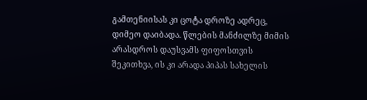გამთენიისას კი ცოტა დროზე ადრეც, დიმეო დაიბადა. წლების მანძილზე მიმის არასდროს დაუსვამს ფიფოსთვის შეკითხვა, ის კი არადა პიპას სახელის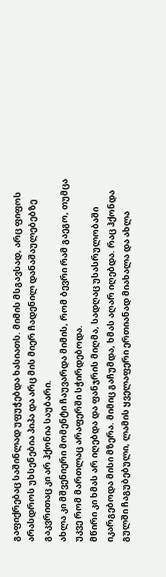გაფიქრებაც საშინლად უფუჭებდა ხასიათს. მიმის მსგავსად, არც ფიფოს არასდროს უხსენებია პიპა და არც მის მიერ ჩადენილ დანაშაულებებზე გაკვრითაც კი არ ჰქონია საუბარი.
ახლა კი მშვენიერი მომენტი ჩაუვარდა მიმის, რომ ბევრი რამ გაეგო, თუმცა უკვე რომ მართლაც არაფერში სჭირდებოდა.
მწირი კი ხმას არ იღებდა და ფანჯრის მიღმა, სადღაც უსასრულობაში იკარგებოდა მისი მზერა. მიმიც გაჩუმდა, ხმას აღარ იღებდა. რაც ჰქონდა გულში ჩაგუბებული, ლამის ყველაფერი ერთიანად მიახალა და ახლა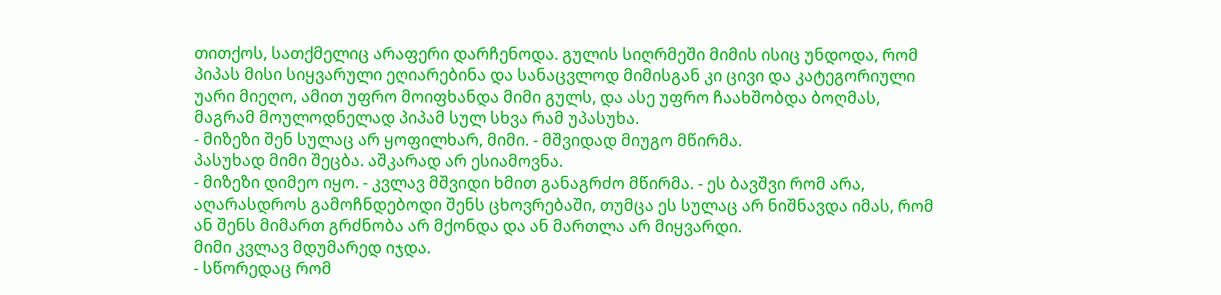თითქოს, სათქმელიც არაფერი დარჩენოდა. გულის სიღრმეში მიმის ისიც უნდოდა, რომ პიპას მისი სიყვარული ეღიარებინა და სანაცვლოდ მიმისგან კი ცივი და კატეგორიული უარი მიეღო, ამით უფრო მოიფხანდა მიმი გულს, და ასე უფრო ჩაახშობდა ბოღმას, მაგრამ მოულოდნელად პიპამ სულ სხვა რამ უპასუხა.
- მიზეზი შენ სულაც არ ყოფილხარ, მიმი. - მშვიდად მიუგო მწირმა.
პასუხად მიმი შეცბა. აშკარად არ ესიამოვნა.
- მიზეზი დიმეო იყო. - კვლავ მშვიდი ხმით განაგრძო მწირმა. - ეს ბავშვი რომ არა, აღარასდროს გამოჩნდებოდი შენს ცხოვრებაში, თუმცა ეს სულაც არ ნიშნავდა იმას, რომ ან შენს მიმართ გრძნობა არ მქონდა და ან მართლა არ მიყვარდი.
მიმი კვლავ მდუმარედ იჯდა.
- სწორედაც რომ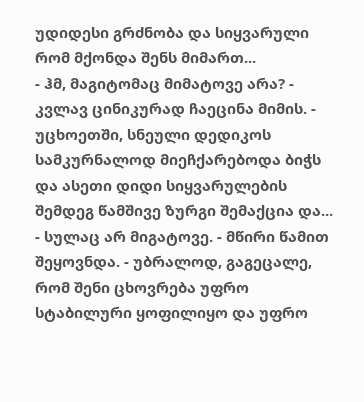უდიდესი გრძნობა და სიყვარული რომ მქონდა შენს მიმართ...
- ჰმ, მაგიტომაც მიმატოვე არა? - კვლავ ცინიკურად ჩაეცინა მიმის. - უცხოეთში, სნეული დედიკოს სამკურნალოდ მიეჩქარებოდა ბიჭს და ასეთი დიდი სიყვარულების შემდეგ წამშივე ზურგი შემაქცია და...
- სულაც არ მიგატოვე. - მწირი წამით შეყოვნდა. - უბრალოდ, გაგეცალე, რომ შენი ცხოვრება უფრო სტაბილური ყოფილიყო და უფრო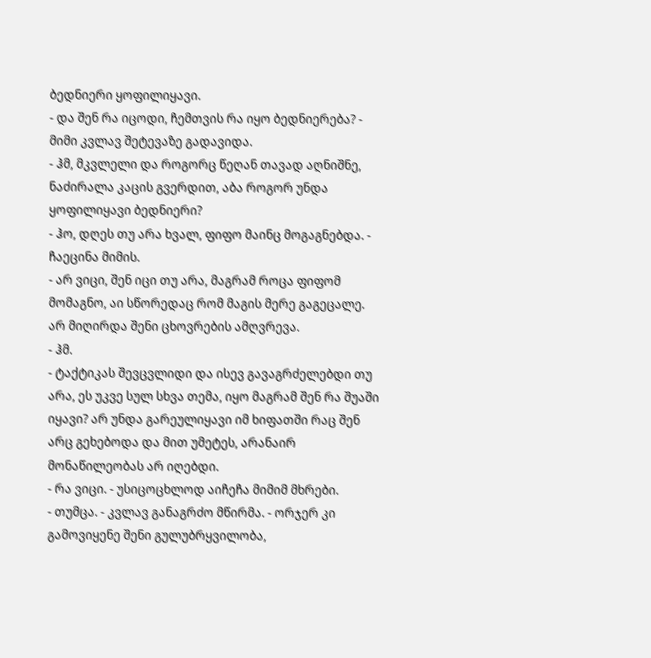ბედნიერი ყოფილიყავი.
- და შენ რა იცოდი, ჩემთვის რა იყო ბედნიერება? - მიმი კვლავ შეტევაზე გადავიდა.
- ჰმ, მკვლელი და როგორც წეღან თავად აღნიშნე, ნაძირალა კაცის გვერდით, აბა როგორ უნდა ყოფილიყავი ბედნიერი?
- ჰო, დღეს თუ არა ხვალ, ფიფო მაინც მოგაგნებდა. - ჩაეცინა მიმის.
- არ ვიცი, შენ იცი თუ არა, მაგრამ როცა ფიფომ მომაგნო, აი სწორედაც რომ მაგის მერე გაგეცალე. არ მიღირდა შენი ცხოვრების ამღვრევა.
- ჰმ.
- ტაქტიკას შევცვლიდი და ისევ გავაგრძელებდი თუ არა, ეს უკვე სულ სხვა თემა, იყო მაგრამ შენ რა შუაში იყავი? არ უნდა გარეულიყავი იმ ხიფათში რაც შენ არც გეხებოდა და მით უმეტეს, არანაირ მონაწილეობას არ იღებდი.
- რა ვიცი. - უსიცოცხლოდ აიჩეჩა მიმიმ მხრები.
- თუმცა. - კვლავ განაგრძო მწირმა. - ორჯერ კი გამოვიყენე შენი გულუბრყვილობა,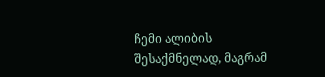ჩემი ალიბის შესაქმნელად, მაგრამ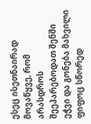ესეც ისეთნაირად მოვაწყვე, რომ არასდროს შეეპარებოდათ შენში ეჭვი და გონება მახვილი ფიფოც სწორედ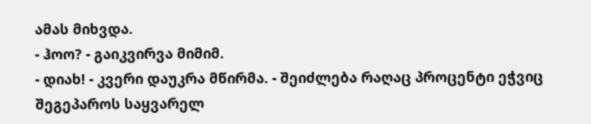ამას მიხვდა.
- ჰოო? - გაიკვირვა მიმიმ.
- დიახ! - კვერი დაუკრა მწირმა. - შეიძლება რაღაც პროცენტი ეჭვიც შეგეპაროს საყვარელ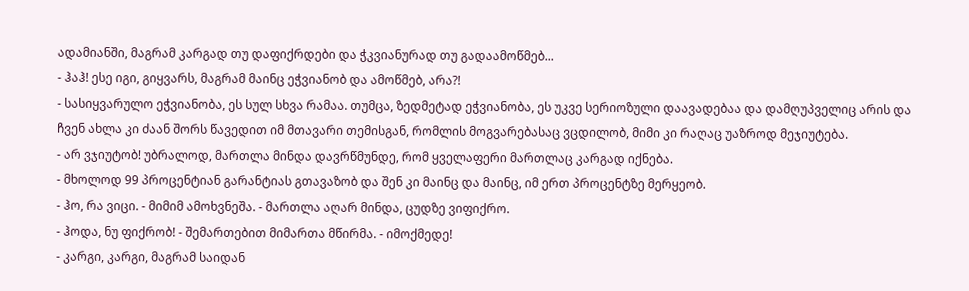ადამიანში, მაგრამ კარგად თუ დაფიქრდები და ჭკვიანურად თუ გადაამოწმებ...
- ჰაჰ! ესე იგი, გიყვარს, მაგრამ მაინც ეჭვიანობ და ამოწმებ, არა?!
- სასიყვარულო ეჭვიანობა, ეს სულ სხვა რამაა. თუმცა, ზედმეტად ეჭვიანობა, ეს უკვე სერიოზული დაავადებაა და დამღუპველიც არის და ჩვენ ახლა კი ძაან შორს წავედით იმ მთავარი თემისგან, რომლის მოგვარებასაც ვცდილობ, მიმი კი რაღაც უაზროდ მეჯიუტება.
- არ ვჯიუტობ! უბრალოდ, მართლა მინდა დავრწმუნდე, რომ ყველაფერი მართლაც კარგად იქნება.
- მხოლოდ 99 პროცენტიან გარანტიას გთავაზობ და შენ კი მაინც და მაინც, იმ ერთ პროცენტზე მერყეობ.
- ჰო, რა ვიცი. - მიმიმ ამოხვნეშა. - მართლა აღარ მინდა, ცუდზე ვიფიქრო.
- ჰოდა, ნუ ფიქრობ! - შემართებით მიმართა მწირმა. - იმოქმედე!
- კარგი, კარგი, მაგრამ საიდან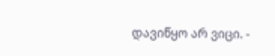დავიწყო არ ვიცი. -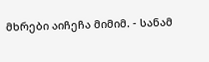მხრები აიჩეჩა მიმიმ. - სანამ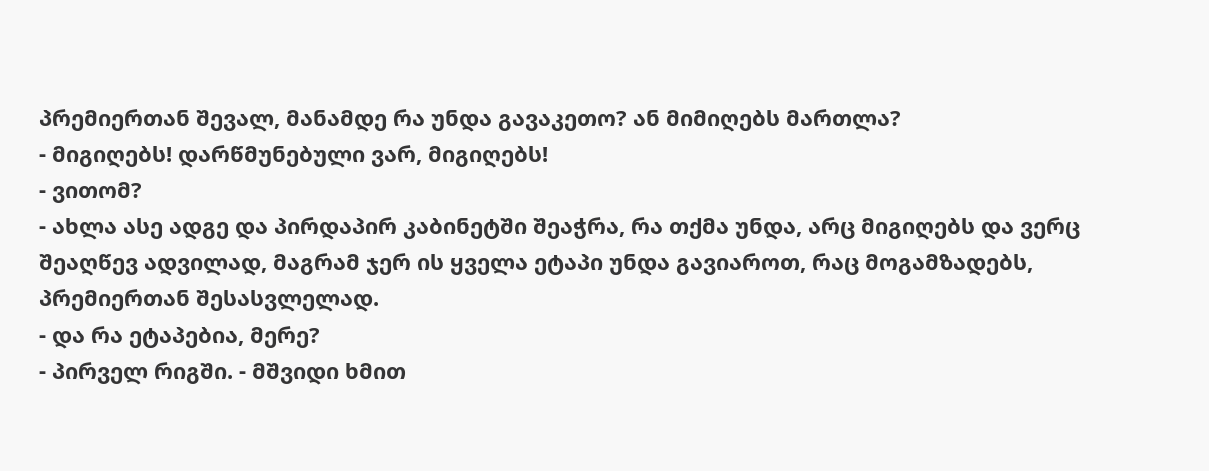პრემიერთან შევალ, მანამდე რა უნდა გავაკეთო? ან მიმიღებს მართლა?
- მიგიღებს! დარწმუნებული ვარ, მიგიღებს!
- ვითომ?
- ახლა ასე ადგე და პირდაპირ კაბინეტში შეაჭრა, რა თქმა უნდა, არც მიგიღებს და ვერც შეაღწევ ადვილად, მაგრამ ჯერ ის ყველა ეტაპი უნდა გავიაროთ, რაც მოგამზადებს, პრემიერთან შესასვლელად.
- და რა ეტაპებია, მერე?
- პირველ რიგში. - მშვიდი ხმით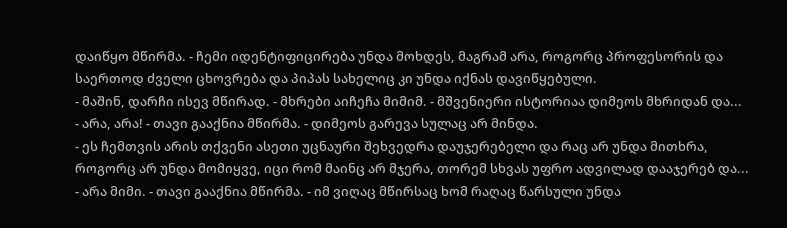დაიწყო მწირმა. - ჩემი იდენტიფიცირება უნდა მოხდეს, მაგრამ არა, როგორც პროფესორის და საერთოდ ძველი ცხოვრება და პიპას სახელიც კი უნდა იქნას დავიწყებული.
- მაშინ, დარჩი ისევ მწირად. - მხრები აიჩეჩა მიმიმ. - მშვენიერი ისტორიაა დიმეოს მხრიდან და...
- არა, არა! - თავი გააქნია მწირმა. - დიმეოს გარევა სულაც არ მინდა.
- ეს ჩემთვის არის თქვენი ასეთი უცნაური შეხვედრა დაუჯერებელი და რაც არ უნდა მითხრა, როგორც არ უნდა მომიყვე, იცი რომ მაინც არ მჯერა, თორემ სხვას უფრო ადვილად დააჯერებ და...
- არა მიმი. - თავი გააქნია მწირმა. - იმ ვიღაც მწირსაც ხომ რაღაც წარსული უნდა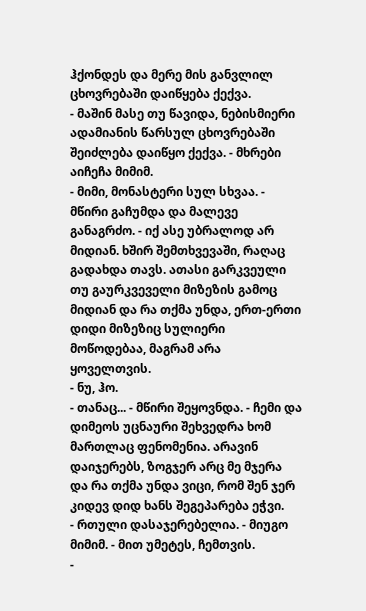ჰქონდეს და მერე მის განვლილ ცხოვრებაში დაიწყება ქექვა.
- მაშინ მასე თუ წავიდა, ნებისმიერი ადამიანის წარსულ ცხოვრებაში შეიძლება დაიწყო ქექვა. - მხრები აიჩეჩა მიმიმ.
- მიმი, მონასტერი სულ სხვაა. - მწირი გაჩუმდა და მალევე განაგრძო. - იქ ასე უბრალოდ არ მიდიან. ხშირ შემთხვევაში, რაღაც გადახდა თავს. ათასი გარკვეული თუ გაურკვეველი მიზეზის გამოც მიდიან და რა თქმა უნდა, ერთ-ერთი დიდი მიზეზიც სულიერი მოწოდებაა, მაგრამ არა ყოველთვის.
- ნუ, ჰო.
- თანაც... - მწირი შეყოვნდა. - ჩემი და დიმეოს უცნაური შეხვედრა ხომ მართლაც ფენომენია. არავინ დაიჯერებს, ზოგჯერ არც მე მჯერა და რა თქმა უნდა ვიცი, რომ შენ ჯერ კიდევ დიდ ხანს შეგეპარება ეჭვი.
- რთული დასაჯერებელია. - მიუგო მიმიმ. - მით უმეტეს, ჩემთვის.
-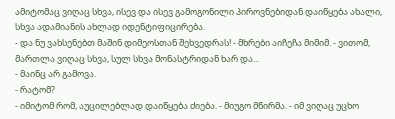ამიტომაც ვიღაც სხვა, ისევ და ისევ გამოგონილი პიროვნებიდან დაიწყება ახალი, სხვა ადამიანის ახლად იდენტიფიცირება.
- და ნუ ვახსენებთ მაშინ დიმეოსთან შეხვედრას! - მხრები აიჩეჩა მიმიმ. - ვითომ, მართლა ვიღაც სხვა, სულ სხვა მონასტრიდან ხარ და...
- მაინც არ გამოვა.
- რატომ?
- იმიტომ რომ, აუცილებლად დაიწყება ძიება. - მიუგო მწირმა. - იმ ვიღაც უცხო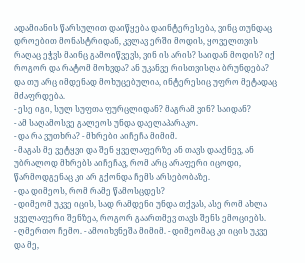ადამიანის წარსულით დაიწყება დაინტერესება, ვინც თუნდაც დროებით მონასტრიდან, კვლავ ერში მოდის, ყოველთვის რაღაც ეჭვს მაინც გამოიწვევს, ვინ ის არის? საიდან მოდის? იქ როგორ და რატომ მოხვდა? ან უკანვე რისთვისღა ბრუნდება? და თუ არც იმდენად მოხუცებულია, ინტერესიც უფრო მეტადაც მძაფრდება.
- ესე იგი, სულ სუფთა ფურცლიდან? მაგრამ ვინ? საიდან?
- ამ საღამოსვე გალეოს უნდა დაელაპარაკო.
- და რა ვუთხრა? - მხრები აიჩეჩა მიმიმ.
- მაგას მე ვეტყვი და შენ ყველაფერზე ან თავს დააქნევ, ან უბრალოდ მხრებს აიჩეჩავ, რომ არც არაფერი იცოდი, წარმოდგენაც კი არ გქონდა ჩემს არსებობაზე.
- და დიმეოს, რომ რამე წამოსცდეს?
- დიმეომ უკვე იცის, სად რამდენი უნდა თქვას, ასე რომ ახლა ყველაფერი შენზეა, როგორ გაართმევ თავს შენს ემოციებს.
- ღმერთო ჩემო. - ამოიხვნეშა მიმიმ. - დიმეომაც კი იცის უკვე და მე,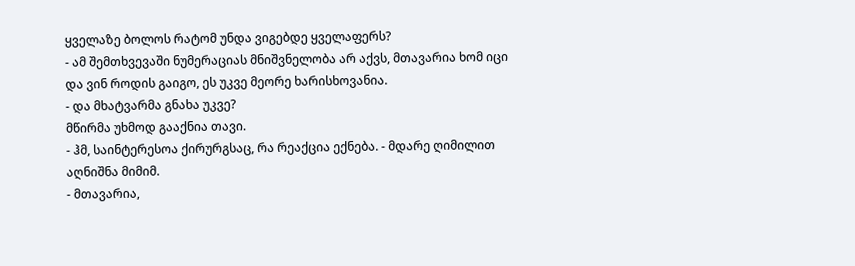ყველაზე ბოლოს რატომ უნდა ვიგებდე ყველაფერს?
- ამ შემთხვევაში ნუმერაციას მნიშვნელობა არ აქვს, მთავარია ხომ იცი და ვინ როდის გაიგო, ეს უკვე მეორე ხარისხოვანია.
- და მხატვარმა გნახა უკვე?
მწირმა უხმოდ გააქნია თავი.
- ჰმ, საინტერესოა ქირურგსაც, რა რეაქცია ექნება. - მდარე ღიმილით აღნიშნა მიმიმ.
- მთავარია,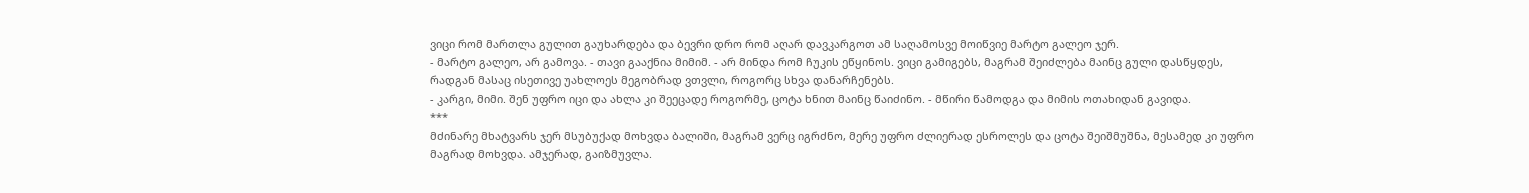ვიცი რომ მართლა გულით გაუხარდება და ბევრი დრო რომ აღარ დავკარგოთ ამ საღამოსვე მოიწვიე მარტო გალეო ჯერ.
- მარტო გალეო, არ გამოვა. - თავი გააქნია მიმიმ. - არ მინდა რომ ჩუკის ეწყინოს. ვიცი გამიგებს, მაგრამ შეიძლება მაინც გული დასწყდეს, რადგან მასაც ისეთივე უახლოეს მეგობრად ვთვლი, როგორც სხვა დანარჩენებს.
- კარგი, მიმი. შენ უფრო იცი და ახლა კი შეეცადე როგორმე, ცოტა ხნით მაინც წაიძინო. - მწირი წამოდგა და მიმის ოთახიდან გავიდა.
***
მძინარე მხატვარს ჯერ მსუბუქად მოხვდა ბალიში, მაგრამ ვერც იგრძნო, მერე უფრო ძლიერად ესროლეს და ცოტა შეიშმუშნა, მესამედ კი უფრო მაგრად მოხვდა. ამჯერად, გაიზმუვლა.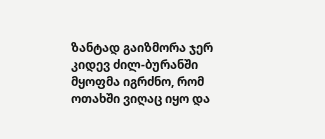ზანტად გაიზმორა ჯერ კიდევ ძილ-ბურანში მყოფმა იგრძნო, რომ ოთახში ვიღაც იყო და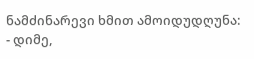ნამძინარევი ხმით ამოიდუდღუნა:
- დიმე,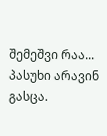შემეშვი რაა...
პასუხი არავინ გასცა.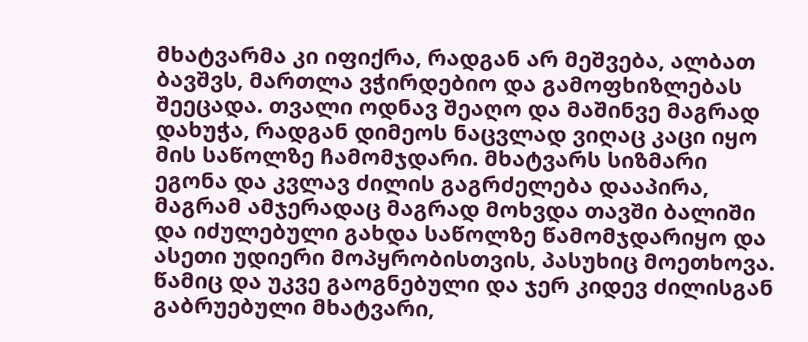მხატვარმა კი იფიქრა, რადგან არ მეშვება, ალბათ ბავშვს, მართლა ვჭირდებიო და გამოფხიზლებას შეეცადა. თვალი ოდნავ შეაღო და მაშინვე მაგრად დახუჭა, რადგან დიმეოს ნაცვლად ვიღაც კაცი იყო მის საწოლზე ჩამომჯდარი. მხატვარს სიზმარი ეგონა და კვლავ ძილის გაგრძელება დააპირა, მაგრამ ამჯერადაც მაგრად მოხვდა თავში ბალიში და იძულებული გახდა საწოლზე წამომჯდარიყო და ასეთი უდიერი მოპყრობისთვის, პასუხიც მოეთხოვა.
წამიც და უკვე გაოგნებული და ჯერ კიდევ ძილისგან გაბრუებული მხატვარი,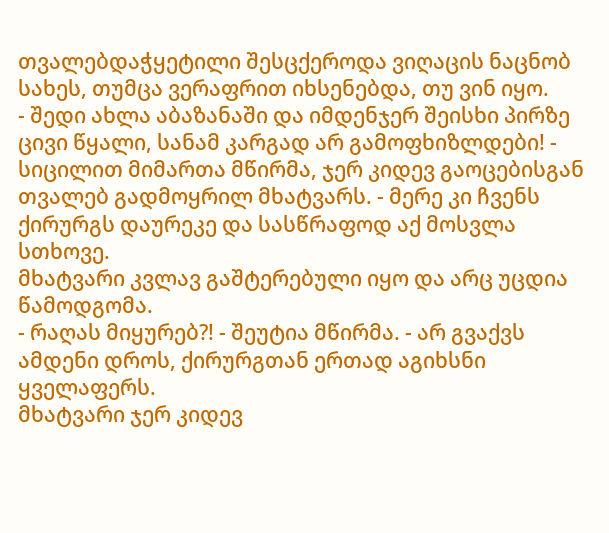თვალებდაჭყეტილი შესცქეროდა ვიღაცის ნაცნობ სახეს, თუმცა ვერაფრით იხსენებდა, თუ ვინ იყო.
- შედი ახლა აბაზანაში და იმდენჯერ შეისხი პირზე ცივი წყალი, სანამ კარგად არ გამოფხიზლდები! - სიცილით მიმართა მწირმა, ჯერ კიდევ გაოცებისგან თვალებ გადმოყრილ მხატვარს. - მერე კი ჩვენს ქირურგს დაურეკე და სასწრაფოდ აქ მოსვლა სთხოვე.
მხატვარი კვლავ გაშტერებული იყო და არც უცდია წამოდგომა.
- რაღას მიყურებ?! - შეუტია მწირმა. - არ გვაქვს ამდენი დროს, ქირურგთან ერთად აგიხსნი ყველაფერს.
მხატვარი ჯერ კიდევ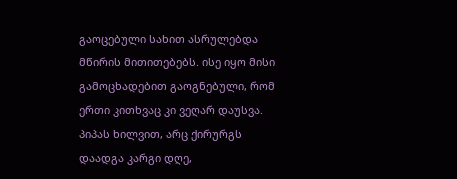გაოცებული სახით ასრულებდა მწირის მითითებებს. ისე იყო მისი გამოცხადებით გაოგნებული, რომ ერთი კითხვაც კი ვეღარ დაუსვა.
პიპას ხილვით, არც ქირურგს დაადგა კარგი დღე,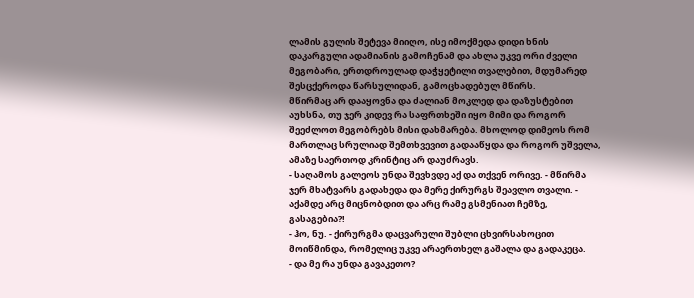ლამის გულის შეტევა მიიღო, ისე იმოქმედა დიდი ხნის დაკარგული ადამიანის გამოჩენამ და ახლა უკვე ორი ძველი მეგობარი, ერთდროულად დაჭყეტილი თვალებით, მდუმარედ შესცქეროდა წარსულიდან, გამოცხადებულ მწირს.
მწირმაც არ დააყოვნა და ძალიან მოკლედ და დაზუსტებით აუხსნა, თუ ჯერ კიდევ რა საფრთხეში იყო მიმი და როგორ შეეძლოთ მეგობრებს მისი დახმარება. მხოლოდ დიმეოს რომ მართლაც სრულიად შემთხვევით გადააწყდა და როგორ უშველა, ამაზე საერთოდ კრინტიც არ დაუძრავს.
- საღამოს გალეოს უნდა შევხვდე აქ და თქვენ ორივე. - მწირმა ჯერ მხატვარს გადახედა და მერე ქირურგს შეავლო თვალი. - აქამდე არც მიცნობდით და არც რამე გსმენიათ ჩემზე, გასაგებია?!
- ჰო, ნუ. - ქირურგმა დაცვარული შუბლი ცხვირსახოცით მოიწმინდა, რომელიც უკვე არაერთხელ გაშალა და გადაკეცა.
- და მე რა უნდა გავაკეთო?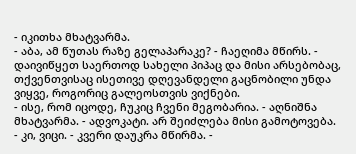- იკითხა მხატვარმა.
- აბა, ამ წუთას რაზე გელაპარაკე? - ჩაეღიმა მწირს. - დაივიწყეთ საერთოდ სახელი პიპაც და მისი არსებობაც, თქვენთვისაც ისეთივე დღევანდელი გაცნობილი უნდა ვიყვე, როგორიც გალეოსთვის ვიქნები.
- ისე, რომ იცოდე, ჩუკიც ჩვენი მეგობარია. - აღნიშნა მხატვარმა. - ადვოკატი. არ შეიძლება მისი გამოტოვება.
- კი, ვიცი. - კვერი დაუკრა მწირმა. -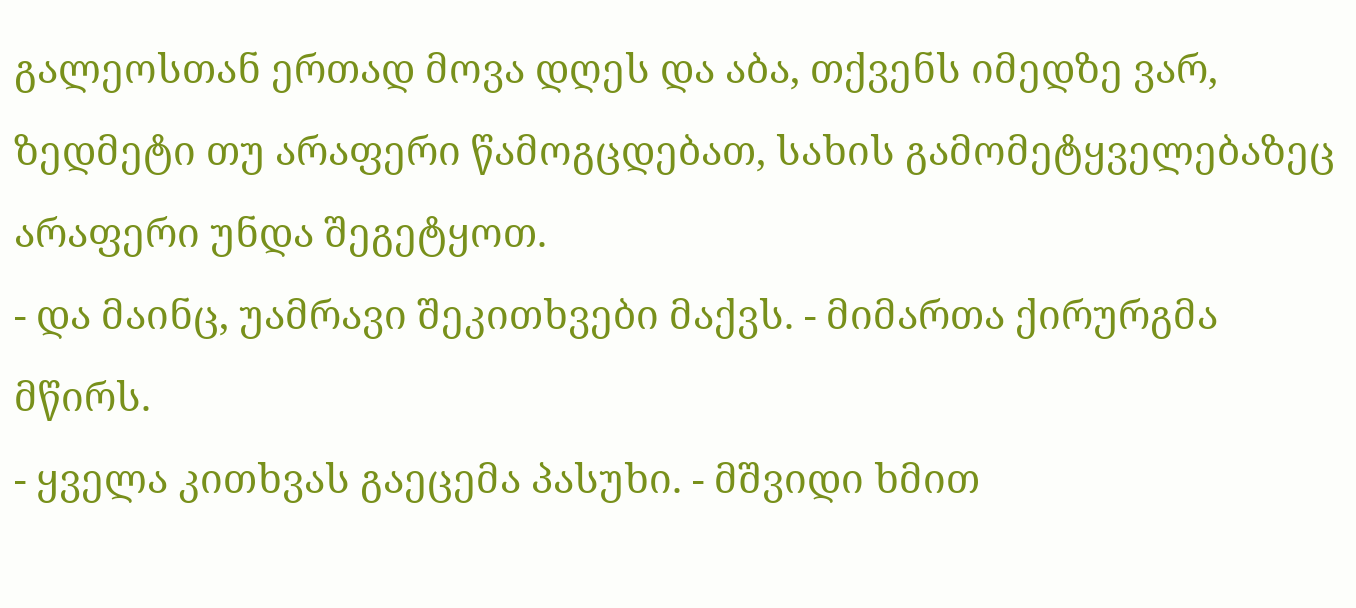გალეოსთან ერთად მოვა დღეს და აბა, თქვენს იმედზე ვარ, ზედმეტი თუ არაფერი წამოგცდებათ, სახის გამომეტყველებაზეც არაფერი უნდა შეგეტყოთ.
- და მაინც, უამრავი შეკითხვები მაქვს. - მიმართა ქირურგმა მწირს.
- ყველა კითხვას გაეცემა პასუხი. - მშვიდი ხმით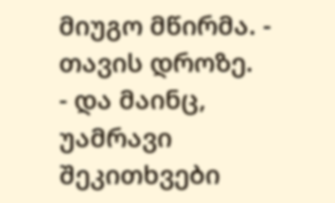მიუგო მწირმა. - თავის დროზე.
- და მაინც, უამრავი შეკითხვები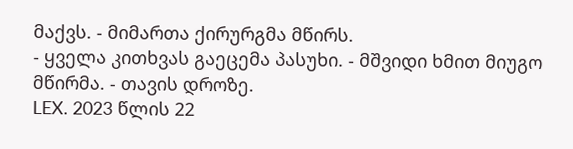მაქვს. - მიმართა ქირურგმა მწირს.
- ყველა კითხვას გაეცემა პასუხი. - მშვიდი ხმით მიუგო მწირმა. - თავის დროზე.
LEX. 2023 წლის 22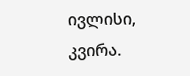ივლისი, კვირა.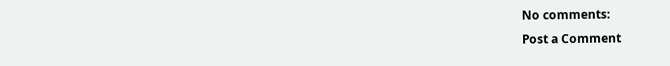No comments:
Post a Comment